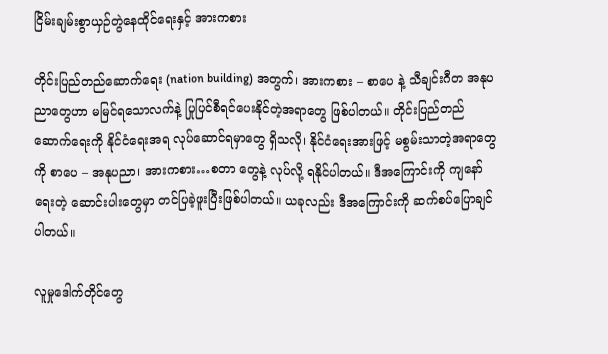ငြိမ်းချမ်းစွာယှဉ်တွဲနေထိုင်ရေးနှင့် အားကစား

တိုင်းပြည်တည်ဆောက်ရေး (nation building) အတွက်၊ အားကစား – စာပေ နဲ့ သီချင်းဂီတ အနုပညာတွေဟာ မမြင်ရသောလက်နဲ့ ပြုပြင်စီရင်ပေးနိုင်တဲ့အရာတွေ ဖြစ်ပါတယ်။ တိုင်းပြည်တည်ဆောက်ရေးကို နိုင်ငံရေးအရ လုပ်ဆောင်ရမှာတွေ ရှိသလို၊ နိုင်ငံရေးအားဖြင့် မစွမ်းသာတဲ့အရာတွေကို စာပေ – အနုပညာ၊ အားကစား…စတာ တွေနဲ့ လုပ်လို့ ရနိုင်ပါတယ်။ ဒီအကြောင်းကို ကျနော်ရေးတဲ့ ဆောင်းပါးတွေမှာ တင်ပြခဲ့ဖူးပြီးဖြစ်ပါတယ်။ ယခုလည်း ဒီအကြောင်းကို ဆက်စပ်ပြောချင်ပါတယ်။

လူမှုဒေါက်တိုင်တွေ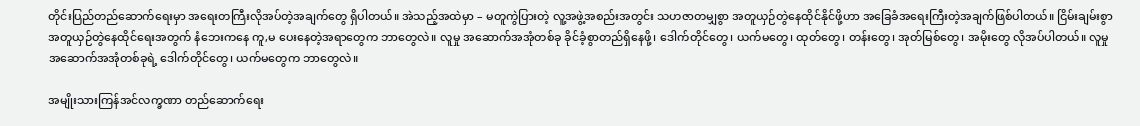တိုင်းပြည်တည်ဆောက်ရေးမှာ အရေးတကြီးလိုအပ်တဲ့အချက်တွေ ရှိပါတယ်။ အဲသည့်အထဲမှာ – မတူကွဲပြားတဲ့ လူ့အဖွဲ့အစည်းအတွင်း သဟဇာတမျှစွာ အတူယှဉ်တွဲနေထိုင်နိုင်ဖို့ဟာ အခြေခံအရေးကြီးတဲ့အချက်ဖြစ်ပါတယ်။ ငြိမ်းချမ်းစွာအတူယှဉ်တွဲနေထိုင်ရေးအတွက် နံဘေးကနေ ကူ,မ ပေးနေတဲ့အရာတွေက ဘာတွေလဲ။ လူမှု အဆောက်အအုံတစ်ခု ခိုင်ခံ့စွာတည်ရှိနေဖို့၊ ဒေါက်တိုင်တွေ၊ ယက်မတွေ၊ ထုတ်တွေ၊ တန်းတွေ၊ အုတ်မြစ်တွေ၊ အမိုးတွေ လိုအပ်ပါတယ်။ လူမှုအဆောက်အအုံတစ်ခုရဲ့ ဒေါက်တိုင်တွေ၊ ယက်မတွေက ဘာတွေလဲ။

အမျိုးသားကြန်အင်လက္ခဏာ တည်ဆောက်ရေး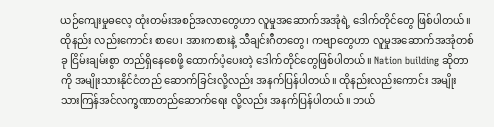ယဉ်ကျေးမှုဓလေ့ ထုံးတမ်းအစဉ်အလာတွေဟာ လူမှုအဆောက်အအုံရဲ့ ဒေါက်တိုင်တွေ ဖြစ်ပါတယ်။ ထိုနည်း လည်းကောင်း စာပေ၊ အားကစားနဲ့ သီချင်းဂီတတွေ၊ ကဗျာတွေဟာ လူမှုအဆောက်အအုံတစ်ခု ငြိမ်းချမ်းစွာ တည်ရှိနေစေဖို့ ထောက်ပံ့ပေးတဲ့ ဒေါက်တိုင်တွေဖြစ်ပါတယ်။ Nation building ဆိုတာကို အမျိုးသားနိုင်ငံတည် ဆောက်ခြင်းလို့လည်း အနက်ပြန်ပါတယ်။ ထိုနည်းလည်းကောင်း အမျိုးသားကြန်အင်လက္ခဏာတည်ဆောက်ရေး လို့လည်း အနက်ပြန်ပါတယ်။ ဘယ်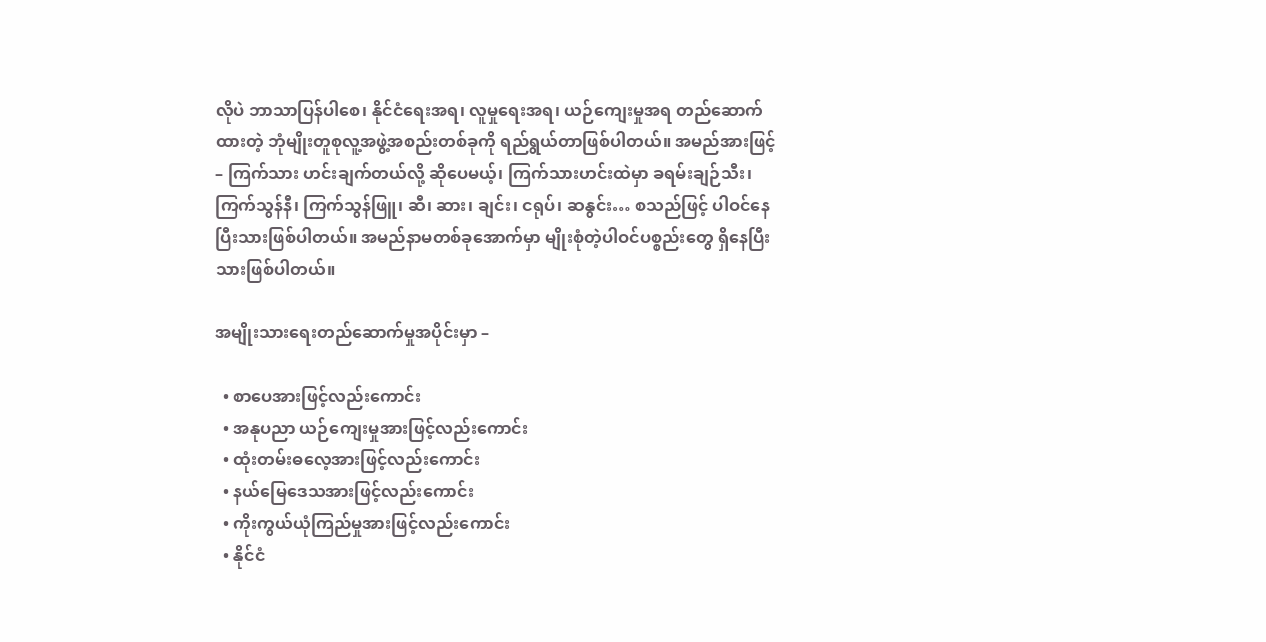လိုပဲ ဘာသာပြန်ပါစေ၊ နိုင်ငံရေးအရ၊ လူမှုရေးအရ၊ ယဉ်ကျေးမှုအရ တည်ဆောက်ထားတဲ့ ဘုံမျိုးတူစုလူ့အဖွဲ့အစည်းတစ်ခုကို ရည်ရွယ်တာဖြစ်ပါတယ်။ အမည်အားဖြင့် – ကြက်သား ဟင်းချက်တယ်လို့ ဆိုပေမယ့်၊ ကြက်သားဟင်းထဲမှာ ခရမ်းချဉ်သီး၊ ကြက်သွန်နီ၊ ကြက်သွန်ဖြူ၊ ဆီ၊ ဆား၊ ချင်း၊ ငရုပ်၊ ဆနွင်း… စသည်ဖြင့် ပါဝင်နေပြီးသားဖြစ်ပါတယ်။ အမည်နာမတစ်ခုအောက်မှာ မျိုးစုံတဲ့ပါဝင်ပစ္စည်းတွေ ရှိနေပြီးသားဖြစ်ပါတယ်။

အမျိုးသားရေးတည်ဆောက်မှုအပိုင်းမှာ –

  • စာပေအားဖြင့်လည်းကောင်း
  • အနုပညာ ယဉ်ကျေးမှုအားဖြင့်လည်းကောင်း
  • ထုံးတမ်းဓလေ့အားဖြင့်လည်းကောင်း
  • နယ်မြေဒေသအားဖြင့်လည်းကောင်း
  • ကိုးကွယ်ယုံကြည်မှုအားဖြင့်လည်းကောင်း
  • နိုင်ငံ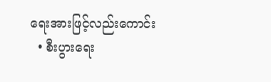ရေးအားဖြင့်လည်းကောင်း
  • စီးပွားရေး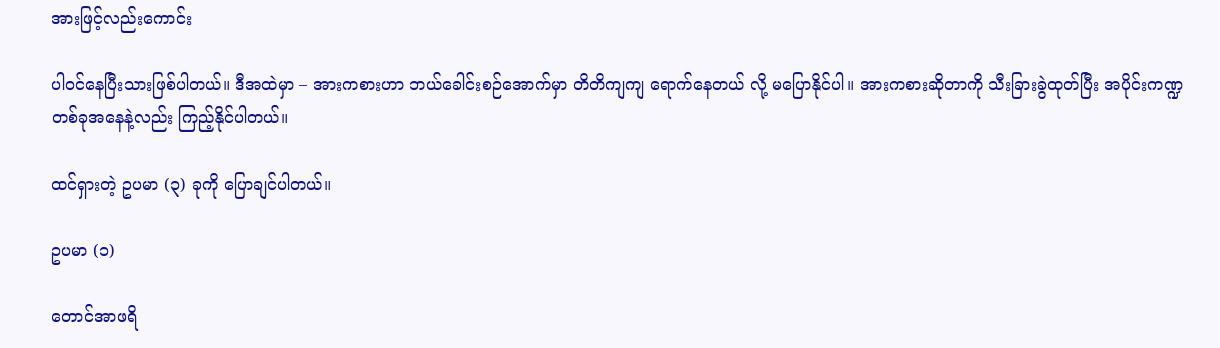အားဖြင့်လည်းကောင်း

ပါဝင်နေပြီးသားဖြစ်ပါတယ်။ ဒီအထဲမှာ – အားကစားဟာ ဘယ်ခေါင်းစဉ်အောက်မှာ တိတိကျကျ ရောက်နေတယ် လို့ မပြောနိုင်ပါ။ အားကစားဆိုတာကို သီးခြားခွဲထုတ်ပြီး အပိုင်းကဏ္ဍ တစ်ခုအနေနဲ့လည်း ကြည့်နိုင်ပါတယ်။

ထင်ရှားတဲ့ ဥပမာ (၃) ခုကို ပြောချင်ပါတယ်။

ဥပမာ (၁)

တောင်အာဖရိ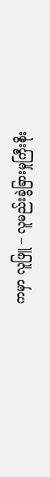ကမှာ လူဖြူ – လူမည်းခွဲခြားမှုကြီးစိုး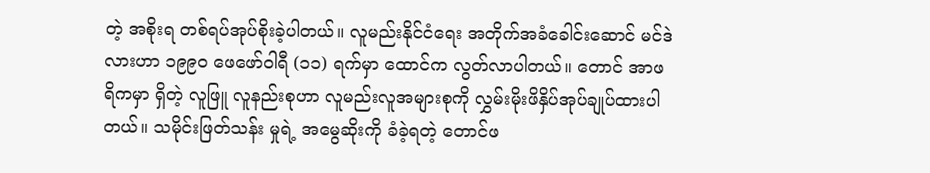တဲ့ အစိုးရ တစ်ရပ်အုပ်စိုးခဲ့ပါတယ်။ လူမည်းနိုင်ငံရေး အတိုက်အခံခေါင်းဆောင် မင်ဒဲလားဟာ ၁၉၉၀ ဖေဖော်ဝါရီ (၁၁) ရက်မှာ ထောင်က လွတ်လာပါတယ်။ တောင် အာဖရိကမှာ ရှိတဲ့ လူဖြူ လူနည်းစုဟာ လူမည်းလူအများစုကို လွှမ်းမိုးဖိနှိပ်အုပ်ချုပ်ထားပါတယ်။ သမိုင်းဖြတ်သန်း မှုရဲ့ အမွေဆိုးကို ခံခဲ့ရတဲ့ တောင်ဖ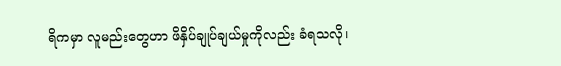ရိကမှာ လူမည်းတွေဟာ ဖိနှိပ်ချုပ်ချယ်မှုကိုလည်း ခံရသလို၊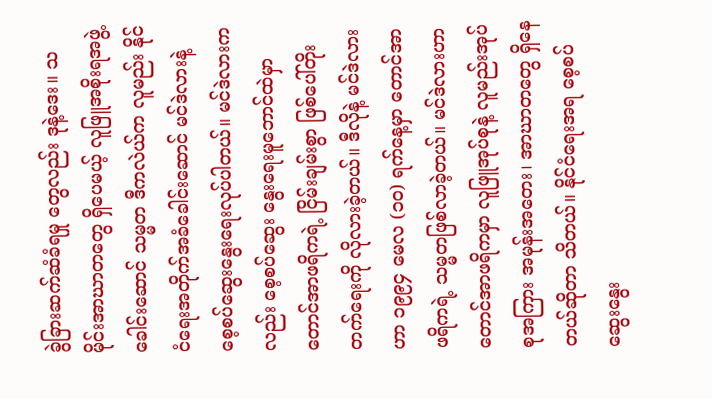ခွဲခြားဆက်ဆံခံရမှု တွေလည်း ဒုနဲ့ဒေး။ သမိုင်းအာဃာတတွေ ရှိပေမယ့် လူဖြူအစိုးရအဖွဲ့ခေါင်းဆောင် သမ္မတ ဒီကလဲယ်က လူမည်း နိုင်ငံရေးအတိုက်အခံခေါင်းဆောင် မင်ဒဲလားနဲ့ စေ့စပ်ဆွေးနွေးရေးလုပ်ပါတယ်။ မင်ဒဲလားကလည်း စေ့စပ်ဆွေး နွေးရေးမူဘောင်ထဲမှာ တောင်အာဖရိကရဲ့ ငြိမ်းချမ်းစွာ ဖြစ်ပေါ်တိုးတက်ရေးကို လိုလားခဲ့တယ်။ ဒီလိုနဲ့ မင်ဒဲလား ဟာ ၁၉၉၄ မေလ (၁၀) ရက်နေ့မှာ တောင်အာဖရိကရဲ့ သမ္မတဖြစ်လာခဲ့တယ်။ မင်ဒဲလားဟာ တောင်အာဖရိကမှာ လူဖြူအုပ်စုနဲ့ လူမည်းအုပ်စုအကြား အမုန်းအတေး၊ အာဃာတတွေ ရှိနေတယ်ဆိုတာ သိတယ်။ နိုင်ငံရေးအရ စေ့စပ်ဆွေးနွေး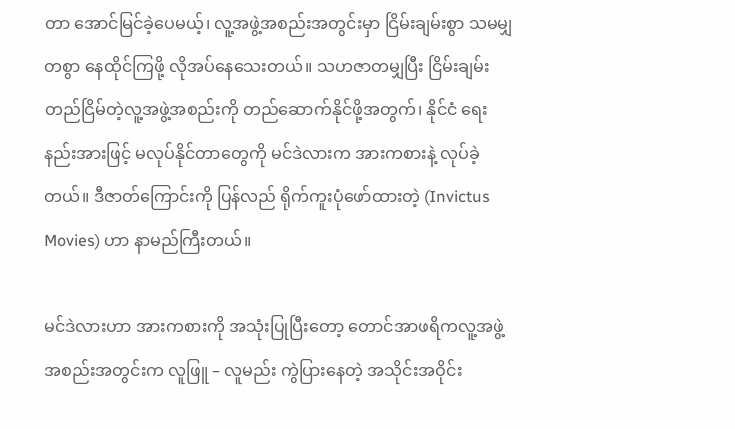တာ အောင်မြင်ခဲ့ပေမယ့်၊ လူ့အဖွဲ့အစည်းအတွင်းမှာ ငြိမ်းချမ်းစွာ သမမျှတစွာ နေထိုင်ကြဖို့ လိုအပ်နေသေးတယ်။ သဟဇာတမျှပြီး ငြိမ်းချမ်းတည်ငြိမ်တဲ့လူ့အဖွဲ့အစည်းကို တည်ဆောက်နိုင်ဖို့အတွက်၊ နိုင်ငံ ရေးနည်းအားဖြင့် မလုပ်နိုင်တာတွေကို မင်ဒဲလားက အားကစားနဲ့ လုပ်ခဲ့တယ်။ ဒီဇာတ်ကြောင်းကို ပြန်လည် ရိုက်ကူးပုံဖော်ထားတဲ့ (Invictus Movies) ဟာ နာမည်ကြီးတယ်။

မင်ဒဲလားဟာ အားကစားကို အသုံးပြုပြီးတော့ တောင်အာဖရိကလူ့အဖွဲ့အစည်းအတွင်းက လူဖြူ – လူမည်း ကွဲပြားနေတဲ့ အသိုင်းအဝိုင်း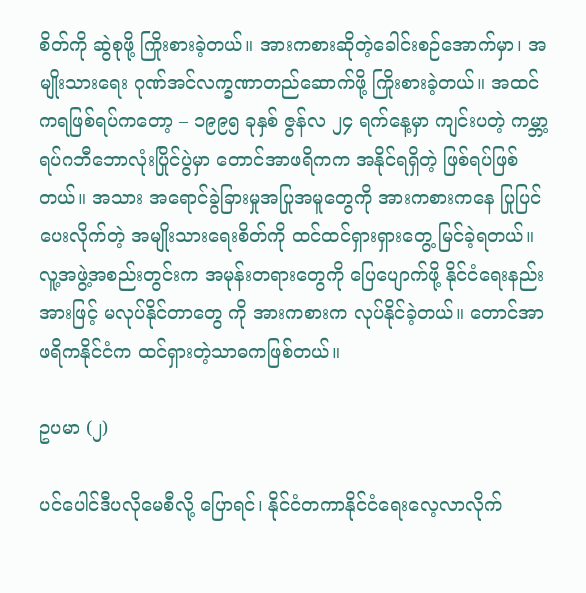စိတ်ကို ဆွဲစုဖို့ ကြိုးစားခဲ့တယ်။ အားကစားဆိုတဲ့ခေါင်းစဉ်အောက်မှာ၊ အမျိုးသားရေး ဂုဏ်အင်လက္ခဏာတည်ဆောက်ဖို့ ကြိုးစားခဲ့တယ်။ အထင်ကရဖြစ်ရပ်ကတော့ – ၁၉၉၅ ခုနှစ် ဇွန်လ ၂၄ ရက်နေ့မှာ ကျင်းပတဲ့ ကမ္ဘာ့ရပ်ဂဘီဘောလုံးပြိုင်ပွဲမှာ တောင်အာဖရိကက အနိုင်ရရှိတဲ့ ဖြစ်ရပ်ဖြစ်တယ်။ အသား အရောင်ခွဲခြားမှုအပြုအမူတွေကို အားကစားကနေ ပြုပြင်ပေးလိုက်တဲ့ အမျိုးသားရေးစိတ်ကို ထင်ထင်ရှားရှားတွေ့ မြင်ခဲ့ရတယ်။ လူ့အဖွဲ့အစည်းတွင်းက အမုန်းတရားတွေကို ပြေပျောက်ဖို့ နိုင်ငံရေးနည်းအားဖြင့် မလုပ်နိုင်တာတွေ ကို အားကစားက လုပ်နိုင်ခဲ့တယ်။ တောင်အာဖရိကနိုင်ငံက ထင်ရှားတဲ့သာဓကဖြစ်တယ်။

ဥပမာ (၂)

ပင်ပေါင်ဒီပလိုမေစီလို့ ပြောရင်၊ နိုင်ငံတကာနိုင်ငံရေးလေ့လာလိုက်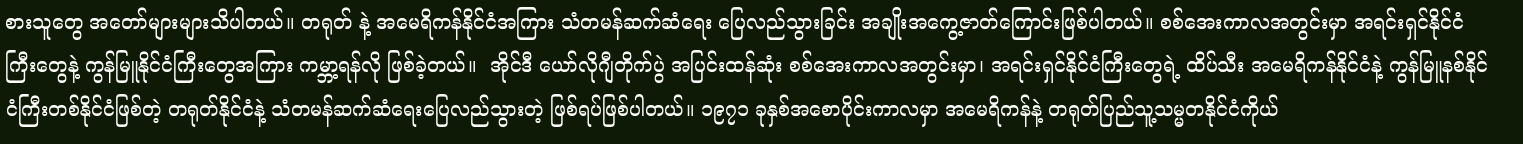စားသူတွေ အတော်များများသိပါတယ်။ တရုတ် နဲ့ အမေရိကန်နိုင်ငံအကြား သံတမန်ဆက်ဆံရေး ပြေလည်သွားခြင်း အချိုးအကွေ့ဇာတ်ကြောင်းဖြစ်ပါတယ်။ စစ်အေးကာလအတွင်းမှာ အရင်းရှင်နိုင်ငံကြီးတွေနဲ့ ကွန်မြူနိုင်ငံကြီးတွေအကြား ကမ္ဘာ့ရန်လို ဖြစ်ခဲ့တယ်။  အိုင်ဒီ ယော်လိုဂျီတိုက်ပွဲ အပြင်းထန်ဆုံး စစ်အေးကာလအတွင်းမှာ၊ အရင်းရှင်နိုင်ငံကြီးတွေရဲ့ ထိပ်သီး အမေရိကန်နိုင်ငံနဲ့ ကွန်မြူနစ်နိုင်ငံကြီးတစ်နိုင်ငံဖြစ်တဲ့ တရုတ်နိုင်ငံနဲ့ သံတမန်ဆက်ဆံရေးပြေလည်သွားတဲ့ ဖြစ်ရပ်ဖြစ်ပါတယ်။ ၁၉၇၁ ခုနှစ်အစောပိုင်းကာလမှာ အမေရိကန်နဲ့ တရုတ်ပြည်သူ့သမ္မတနိုင်ငံကိုယ်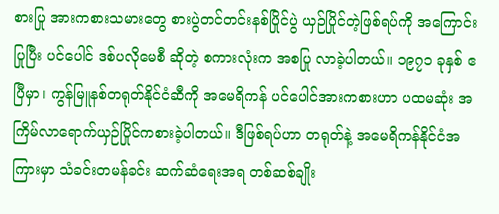စားပြု အားကစားသမားတွေ စားပွဲတင်တင်းနစ်ပြိုင်ပွဲ ယှဉ်ပြိုင်တဲ့ဖြစ်ရပ်ကို အကြောင်းပြုပြီး ပင်ပေါင် ဒစ်ပလိုမေစီ ဆိုတဲ့ စကားလုံးက အစပြု လာခဲ့ပါတယ်။ ၁၉၇၁ ခုနှစ် ဧပြီမှာ၊ ကွန်မြူနစ်တရုတ်နိုင်ငံဆီကို အမေရိကန် ပင်ပေါင်အားကစားဟာ ပထမဆုံး အကြိမ်လာရောက်ယှဉ်ပြိုင်ကစားခဲ့ပါတယ်။ ဒီဖြစ်ရပ်ဟာ တရုတ်နဲ့ အမေရိကန်နိုင်ငံအကြားမှာ သံခင်းတမန်ခင်း ဆက်ဆံရေးအရ တစ်ဆစ်ချိုး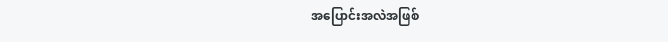အပြောင်းအလဲအဖြစ်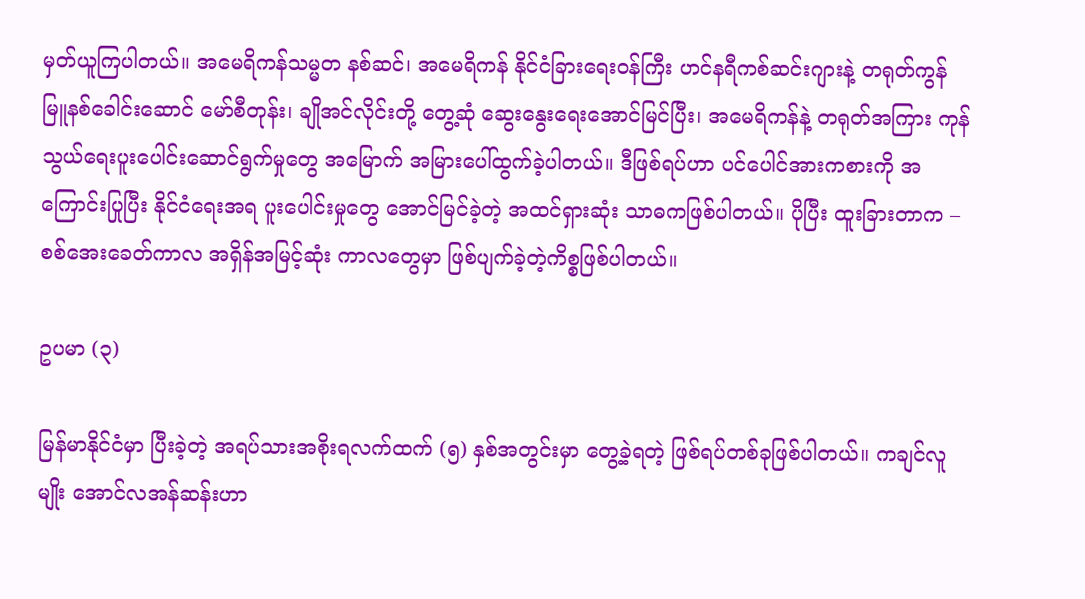မှတ်ယူကြပါတယ်။ အမေရိကန်သမ္မတ နစ်ဆင်၊ အမေရိကန် နိုင်ငံခြားရေးဝန်ကြီး ဟင်နရီကစ်ဆင်းဂျားနဲ့ တရုတ်ကွန်မြူနစ်ခေါင်းဆောင် မော်စီတုန်း၊ ချိုအင်လိုင်းတို့ တွေ့ဆုံ ဆွေးနွေးရေးအောင်မြင်ပြီး၊ အမေရိကန်နဲ့ တရုတ်အကြား ကုန်သွယ်ရေးပူးပေါင်းဆောင်ရွက်မှုတွေ အမြောက် အမြားပေါ်ထွက်ခဲ့ပါတယ်။ ဒီဖြစ်ရပ်ဟာ ပင်ပေါင်အားကစားကို အကြောင်းပြုပြီး နိုင်ငံရေးအရ ပူးပေါင်းမှုတွေ အောင်မြင်ခဲ့တဲ့ အထင်ရှားဆုံး သာဓကဖြစ်ပါတယ်။ ပိုပြီး ထူးခြားတာက – စစ်အေးခေတ်ကာလ အရှိန်အမြင့်ဆုံး ကာလတွေမှာ ဖြစ်ပျက်ခဲ့တဲ့ကိစ္စဖြစ်ပါတယ်။

ဥပမာ (၃)

မြန်မာနိုင်ငံမှာ ပြီးခဲ့တဲ့ အရပ်သားအစိုးရလက်ထက် (၅) နှစ်အတွင်းမှာ တွေ့ခဲ့ရတဲ့ ဖြစ်ရပ်တစ်ခုဖြစ်ပါတယ်။ ကချင်လူမျိုး အောင်လအန်ဆန်းဟာ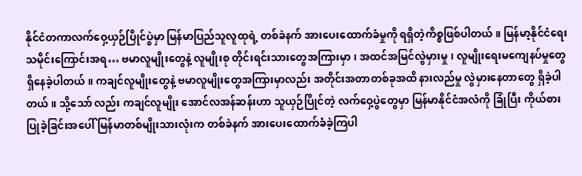နိုင်ငံတကာလက်ဝှေ့ယှဉ်ပြိုင်ပွဲမှာ မြန်မာပြည်သူလူထုရဲ့ တစ်ခဲနက် အားပေးထောက်ခံမှုကို ရရှိတဲ့ကိစ္စဖြစ်ပါတယ်။ မြန်မာ့နိုင်ငံရေးသမိုင်းကြောင်းအရ… ဗမာလူမျိုးတွေနဲ့ လူမျိုးစု တိုင်းရင်းသားတွေအကြားမှာ၊ အထင်အမြင်လွဲမှားမှု၊ လူမျိုးရေးမကျေနပ်မှုတွေ ရှိနေခဲ့ပါတယ်။ ကချင်လူမျိုးတွေနဲ့ ဗမာလူမျိုးတွေအကြားမှာလည်း အတိုင်းအတာတစ်ခုအထိ နားလည်မှု လွဲမှားနေတာတွေ ရှိခဲ့ပါတယ်။ သို့သော် လည်း ကချင်လူမျိုး အောင်လအန်ဆန်းဟာ သူယှဉ်ပြိုင်တဲ့ လက်ဝှေ့ပွဲတွေမှာ မြန်မာနိုင်ငံအလံကို ခြုံပြီး ကိုယ်စား ပြုခဲ့ခြင်းအပေါ် မြန်မာတစ်မျိုးသားလုံးက တစ်ခဲနက် အားပေးထောက်ခံခဲ့ကြပါ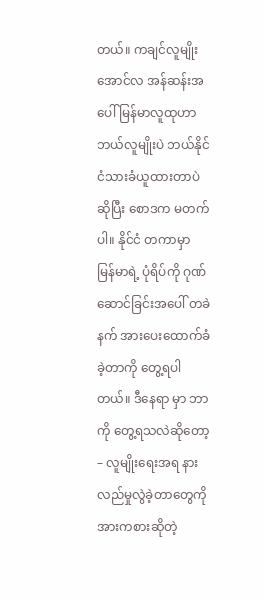တယ်။ ကချင်လူမျိုး အောင်လ အန်ဆန်းအပေါ် မြန်မာလူထုဟာ ဘယ်လူမျိုးပဲ ဘယ်နိုင်ငံသားခံယူထားတာပဲ ဆိုပြီး စောဒက မတက်ပါ။ နိုင်ငံ တကာမှာ မြန်မာရဲ့ ပုံရိပ်ကို ဂုဏ်ဆောင်ခြင်းအပေါ် တခဲနက် အားပေးထောက်ခံခဲ့တာကို တွေ့ရပါတယ်။ ဒီနေရာ မှာ ဘာကို တွေ့ရသလဲဆိုတော့ – လူမျိုးရေးအရ နားလည်မှုလွဲခဲ့တာတွေကို အားကစားဆိုတဲ့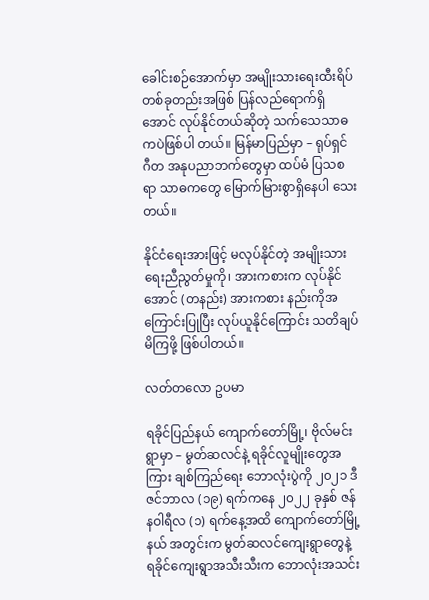ခေါင်းစဉ်အောက်မှာ အမျိုးသားရေးထီးရိပ်တစ်ခုတည်းအဖြစ် ပြန်လည်ရောက်ရှိအောင် လုပ်နိုင်တယ်ဆိုတဲ့ သက်သေသာဓကပဲဖြစ်ပါ တယ်။ မြန်မာပြည်မှာ – ရုပ်ရှင် ဂီတ အနုပညာဘက်တွေမှာ ထပ်မံ ပြသစရာ သာဓကတွေ မြောက်မြားစွာရှိနေပါ သေးတယ်။

နိုင်ငံရေးအားဖြင့် မလုပ်နိုင်တဲ့ အမျိုးသားရေးညီညွတ်မှုကို၊ အားကစားက လုပ်နိုင်အောင် (တနည်း) အားကစား နည်းကိုအကြောင်းပြုပြီး လုပ်ယူနိုင်ကြောင်း သတိချပ်မိကြဖို့ ဖြစ်ပါတယ်။

လတ်တလော ဥပမာ

ရခိုင်ပြည်နယ် ကျောက်တော်မြို့၊ ဗိုလ်မင်းရွာမှာ – မွတ်ဆလင်နဲ့ ရခိုင်လူမျိုးတွေအကြား ချစ်ကြည်ရေး ဘောလုံးပွဲကို ၂၀၂၁ ဒီဇင်ဘာလ (၁၉) ရက်ကနေ ၂၀၂၂ ခုနှစ် ဇန်နဝါရီလ (၁) ရက်နေ့အထိ ကျောက်တော်မြို့နယ် အတွင်းက မွတ်ဆလင်ကျေးရွာတွေနဲ့ ရခိုင်ကျေးရွာအသီးသီးက ဘောလုံးအသင်း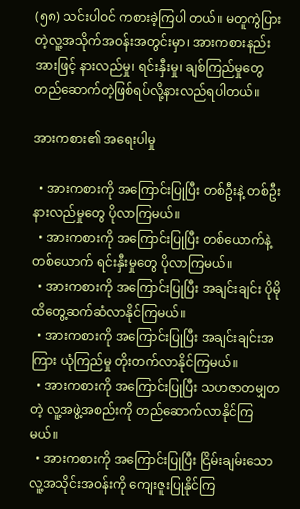(၅၈) သင်းပါဝင် ကစားခဲ့ကြပါ တယ်။ မတူကွဲပြားတဲ့လူ့အသိုက်အဝန်းအတွင်းမှာ၊ အားကစားနည်းအားဖြင့် နားလည်မှု၊ ရင်းနှီးမှု၊ ချစ်ကြည်မှုတွေ တည်ဆောက်တဲ့ဖြစ်ရပ်လို့နားလည်ရပါတယ်။

အားကစား၏ အရေးပါမှု

  • အားကစားကို အကြောင်းပြုပြီး တစ်ဦးနဲ့ တစ်ဦး နားလည်မှုတွေ ပိုလာကြမယ်။
  • အားကစားကို အကြောင်းပြုပြီး တစ်ယောက်နဲ့ တစ်ယောက် ရင်းနှီးမှုတွေ ပိုလာကြမယ်။
  • အားကစားကို အကြောင်းပြုပြီး အချင်းချင်း ပိုမို ထိတွေ့ဆက်ဆံလာနိုင်ကြမယ်။
  • အားကစားကို အကြောင်းပြုပြီး အချင်းချင်းအကြား ယုံကြည်မှု တိုးတက်လာနိုင်ကြမယ်။
  • အားကစားကို အကြောင်းပြုပြီး သဟဇာတမျှတတဲ့ လူ့အဖွဲ့အစည်းကို တည်ဆောက်လာနိုင်ကြမယ်။
  • အားကစားကို အကြောင်းပြုပြီး ငြိမ်းချမ်းသောလူ့အသိုင်းအဝန်းကို ကျေးဇူးပြုနိုင်ကြ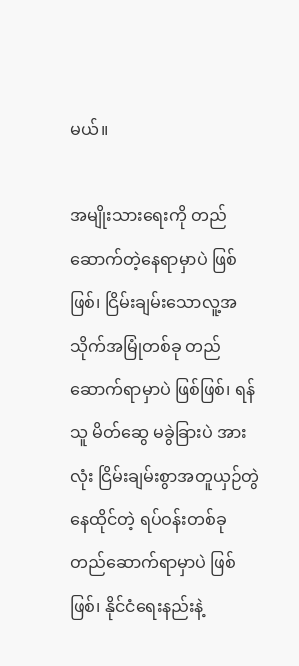မယ်။

အမျိုးသားရေးကို တည်ဆောက်တဲ့နေရာမှာပဲ ဖြစ်ဖြစ်၊ ငြိမ်းချမ်းသောလူ့အသိုက်အမြုံတစ်ခု တည်ဆောက်ရာမှာပဲ ဖြစ်ဖြစ်၊ ရန်သူ မိတ်ဆွေ မခွဲခြားပဲ အားလုံး ငြိမ်းချမ်းစွာအတူယှဉ်တွဲနေထိုင်တဲ့ ရပ်ဝန်းတစ်ခု တည်ဆောက်ရာမှာပဲ ဖြစ်ဖြစ်၊ နိုင်ငံရေးနည်းနဲ့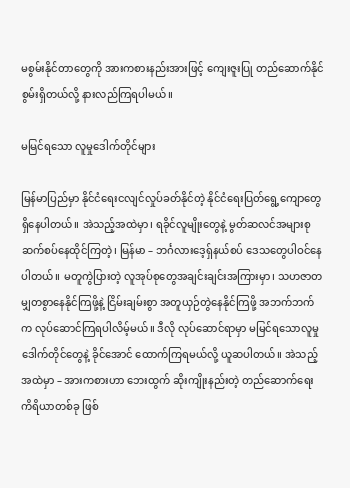မစွမ်းနိုင်တာတွေကို အားကစားနည်းအားဖြင့် ကျေးဇူးပြု တည်ဆောက်နိုင်စွမ်းရှိတယ်လို့ နားလည်ကြရပါမယ်။

မမြင်ရသော လူမှုဒေါက်တိုင်များ

မြန်မာပြည်မှာ နိုင်ငံရေးငလျင်လှုပ်ခတ်နိုင်တဲ့ နိုင်ငံရေးပြတ်ရွေ့ကျောတွေ ရှိနေပါတယ်။ အဲသည့်အထဲမှာ၊ ရခိုင်လူမျိုးတွေနဲ့ မွတ်ဆလင်အများစု ဆက်စပ်နေထိုင်ကြတဲ့၊ မြန်မာ – ဘင်္ဂလားဒေ့ရှ်နယ်စပ် ဒေသတွေပါဝင်နေ ပါတယ်။ မတူကွဲပြားတဲ့ လူအုပ်စုတွေအချင်းချင်းအကြားမှာ၊ သဟဇာတမျှတစွာနေနိုင်ကြဖို့နဲ့ ငြိမ်းချမ်းစွာ အတူယှဉ်တွဲနေနိုင်ကြဖို့ အဘက်ဘက်က လုပ်ဆောင်ကြရပါလိမ့်မယ်။ ဒီလို လုပ်ဆောင်ရာမှာ မမြင်ရသောလူမှု ဒေါက်တိုင်တွေနဲ့ ခိုင်အောင် ထောက်ကြရမယ်လို့ ယူဆပါတယ်။ အဲသည့်အထဲမှာ – အားကစားဟာ ဘေးထွက် ဆိုးကျိုးနည်းတဲ့ တည်ဆောက်ရေးကိရိယာတစ်ခု ဖြစ်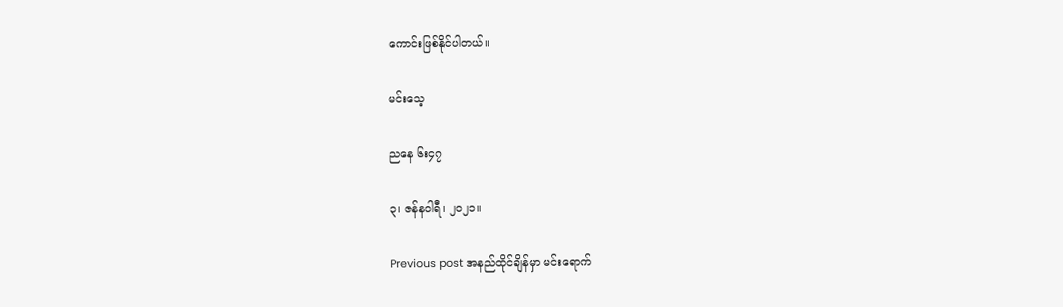ကောင်းဖြစ်နိုင်ပါတယ်။

မင်းသေ့

ညနေ ၆း၄၇

၃၊ ဇန်နဝါရီ၊ ၂၀၂၁။

Previous post အနည်ထိုင်ချိန်မှာ မင်းရောက်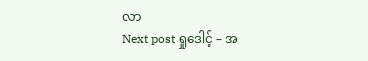လာ
Next post ရှုဒေါင့် – အ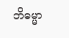ဘိဓမ္မာ